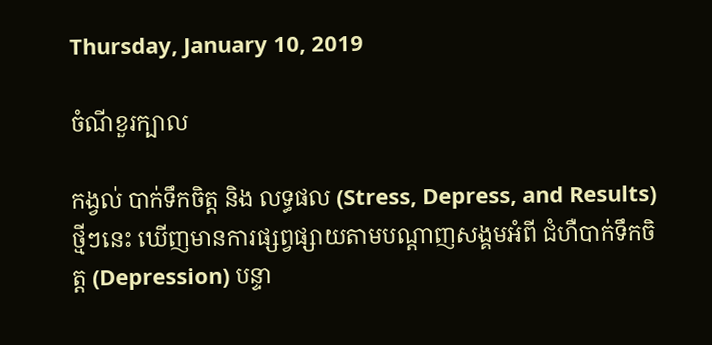Thursday, January 10, 2019

ចំណីខួរក្បាល

កង្វល់ បាក់ទឹកចិត្ត និង លទ្ធផល (Stress, Depress, and Results) ថ្មីៗនេះ ឃើញមានការផ្សព្វផ្សាយតាមបណ្តាញសង្គមអំពី ជំហឺបាក់ទឹកចិត្ត (Depression) បន្ទា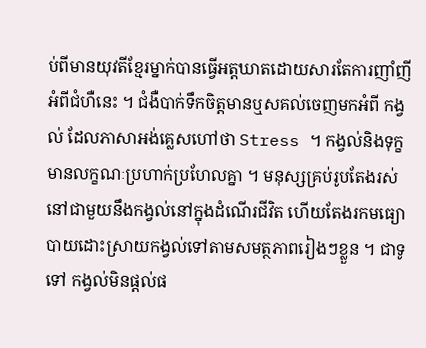ប់ពីមានយុវតីខ្មែរម្នាក់បានធ្វើអត្តឃាតដោយសារតែការញាំញីអំពីជំហឺនេះ ។ ជំងឺបាក់ទឹកចិត្តមានឬសគល់ចេញមកអំពី កង្វល់ ដែលភាសាអង់គ្លេសហៅថា Stress ។ កង្វល់និងទុក្ខមានលក្ខណៈប្រហាក់ប្រហែលគ្នា ។ មនុស្សគ្រប់រូបតែងរស់នៅជាមួយនឹងកង្វល់នៅក្នុងដំណើរជីវិត ហើយតែងរកមធ្យោបាយដោះស្រាយកង្វល់ទៅតាមសមត្ថភាពរៀងៗខ្លួន ។ ជាទូទៅ កង្វល់មិនផ្តល់ផ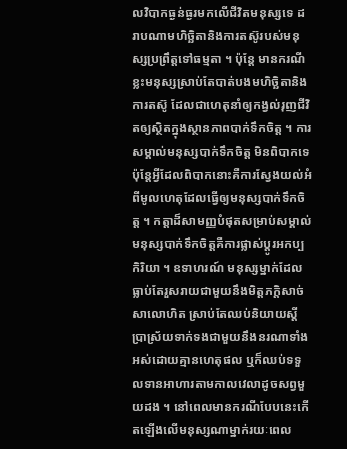លវិបាកធ្ងន់ធ្ងរមកលើជីវិតមនុស្សទេ ដរាបណាមហិច្ឆិតានិងការតស៊ូរបស់មនុស្សប្រព្រឹត្តទៅធម្មតា ។ ប៉ុន្តែ មានករណីខ្លះមនុស្សស្រាប់តែបាត់បងមហិច្ឆិតានិងការតស៊ូ ដែលជាហេតុនាំឲ្យកង្វល់រុញជីវិតឲ្យស្ថិតក្នុងស្ថានភាពបាក់ទឹកចិត្ត ។ ការសម្គាល់មនុស្សបាក់ទឹកចិត្ត មិនពិបាកទេ ប៉ុន្តែអ្វីដែលពិបាកនោះគឺការស្វែងយល់អំពីមូលហេតុដែលធ្វើឲ្យមនុស្សបាក់ទឹកចិត្ត ។ កត្តាដ៏សាមញ្ញបំផុតសម្រាប់សម្គាល់មនុស្សបាក់ទឹកចិត្តគឺការផ្លាស់ប្តូរអកប្បកិរិយា ។ ឧទាហរណ៍ មនុស្សម្នាក់ដែលធ្លាប់តែរួសរាយជាមួយនឹងមិត្តភក្តិសាច់សាលោហិត ស្រាប់តែឈប់និយាយស្តីប្រាស្រ័យទាក់ទងជាមួយនឹងនរណាទាំងអស់ដោយគ្មានហេតុផល ឬក៏ឈប់ទទួលទានអាហារតាមកាលវេលាដូចសព្វមួយដង ។ នៅពេលមានករណីបែបនេះកើតឡើងលើមនុស្សណាម្នាក់រយៈពេល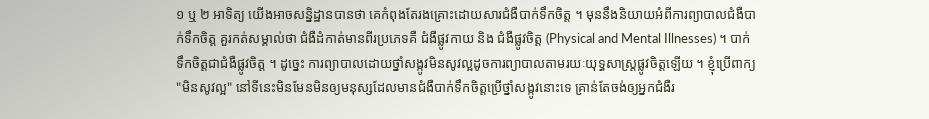១ ឬ ២ អាទិត្យ យើងអាចសន្និដ្ឋានបានថា គេកំពុងតែរងគ្រោះដោយសារជំងឺបាក់ទឹកចិត្ត ។ មុននឹងនិយាយអំពីការព្យាបាលជំងឺបាក់ទឹកចិត្ត គួរកត់សម្គាល់ថា ជំងឺដំកាត់មានពីរប្រភេទគឺ ជំងឺផ្លូវកាយ និង ជំងឺផ្លូវចិត្ត (Physical and Mental Illnesses) ។ បាក់ទឹកចិត្តជាជំងឺផ្លូវចិត្ត ។ ដូច្នេះ ការព្យាបាលដោយថ្នាំសង្កូវមិនសូវល្អដូចការព្យាបាលតាមរយៈយុទ្ធសាស្ត្រផ្លូវចិត្តឡើយ ។ ខ្ញុំប្រើពាក្យ "មិនសូវល្អ" នៅទីនេះមិនមែនមិនឲ្យមនុស្សដែលមានជំងឺបាក់ទឹកចិត្តប្រើថ្នាំសង្កូវនោះទេ គ្រាន់តែចង់ឲ្យអ្នកជំងឺរ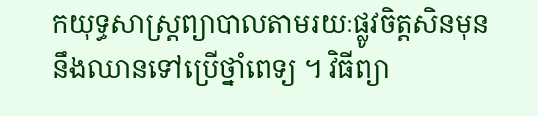កយុទ្ធសាស្ត្រព្យាបាលតាមរយៈផ្លូវចិត្តសិនមុននឹងឈានទៅប្រើថ្នាំពេទ្យ ។ វិធីព្យា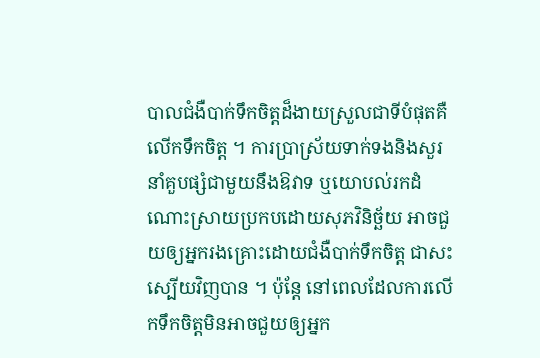បាលជំងឺបាក់ទឹកចិត្តដ៏ងាយស្រួលជាទីបំផុតគឺ លើកទឹកចិត្ត ។ ការប្រាស្រ័យទាក់ទងនិងសួរនាំគួបផ្សំជាមួយនឹងឱវាទ ឬយោបល់រកដំណោះស្រាយប្រកបដោយសុភវិនិច្ឆ័យ អាចជួយឲ្យអ្នករងគ្រោះដោយជំងឺបាក់ទឹកចិត្ត ជាសះស្បើយវិញបាន ។ ប៉ុន្តែ នៅពេលដែលការលើកទឹកចិត្តមិនអាចជួយឲ្យអ្នក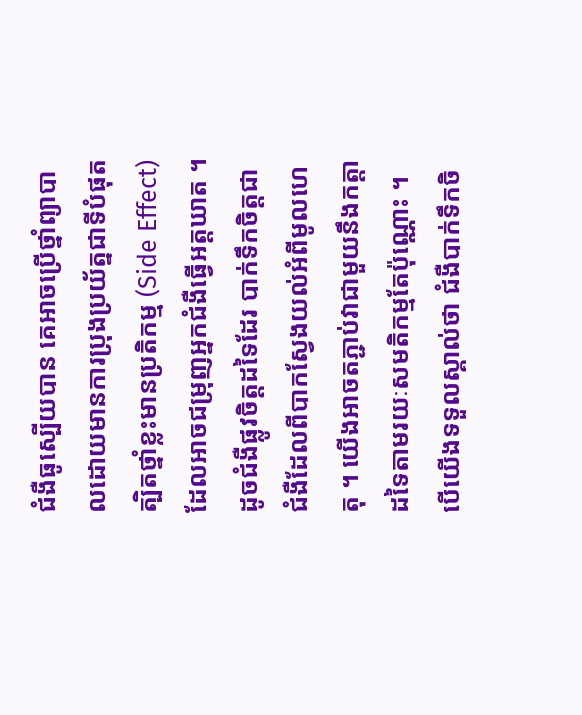ជំងឺធូស្បើយបាន គេអាចប្រើថ្នាំព្យាបាលដោយមានការប្រុងប្រយ័ត្នជាទីបំផុត ត្បិតថ្នាំខ្លះមានប្រតិកម្ម (Side Effect) ដែលអាចជម្រុញអ្នកជំងឺធ្វើអត្តឃាត ។ ដូចជំងឺផ្លូវចិត្តដទៃដែរ បាក់ទឹកចិត្តជាជំងឺដែលពីបាកស្វែងយល់អំពីមូលហេតុ ។ យើងអាចតភ្ជាប់វាជាមួយនឹងកត្តាដទៃតាមរយៈសមតិកម្មតែប៉ុណ្ណោះ ។ បើយើងទទួលស្គាល់ថា ជំងឺបាក់ទឹកចិ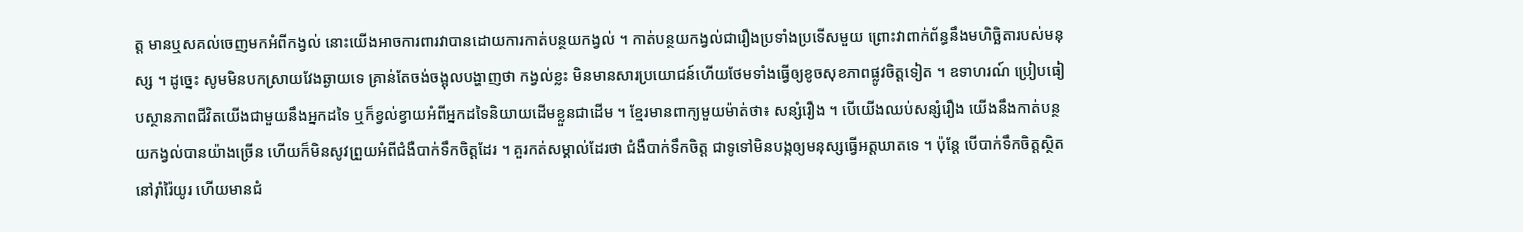ត្ត មានឬសគល់ចេញមកអំពីកង្វល់ នោះយើងអាចការពារវាបានដោយការកាត់បន្ថយកង្វល់ ។ កាត់បន្ថយកង្វល់ជារឿងប្រទាំងប្រទើសមួយ ព្រោះវាពាក់ព័ន្ធនឹងមហិច្ឆិតារបស់មនុស្ស ។ ដូច្នេះ សូមមិនបកស្រាយវែងឆ្ងាយទេ គ្រាន់តែចង់ចង្អុលបង្ហាញថា កង្វល់ខ្លះ មិនមានសារប្រយោជន៍ហើយថែមទាំងធ្វើឲ្យខូចសុខភាពផ្លូវចិត្តទៀត ។ ឧទាហរណ៍ ប្រៀបធៀបស្ថានភាពជីវិតយើងជាមួយនឹងអ្នកដទៃ ឬក៏ខ្វល់ខ្វាយអំពីអ្នកដទៃនិយាយដើមខ្លួនជាដើម ។ ខ្មែរមានពាក្យមួយម៉ាត់ថា៖ សន្សំរឿង ។ បើយើងឈប់សន្សំរឿង យើងនឹងកាត់បន្ថយកង្វល់បានយ៉ាងច្រើន ហើយក៏មិនសូវព្រួយអំពីជំងឺបាក់ទឹកចិត្តដែរ ។ គួរកត់សម្គាល់ដែរថា ជំងឺបាក់ទឹកចិត្ត ជាទូទៅមិនបង្កឲ្យមនុស្សធ្វើអត្តឃាតទេ ។ ប៉ុន្តែ បើបាក់ទឹកចិត្តស្ថិតនៅរ៉ាំរ៉ៃយូរ ហើយមានជំ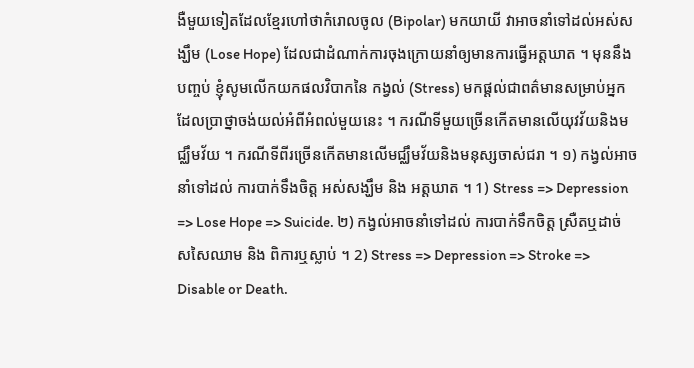ងឺមួយទៀតដែលខ្មែរហៅថាកំរោលចូល (Bipolar) មកយាយី វាអាចនាំទៅដល់អស់សង្ឃឹម (Lose Hope) ដែលជាដំណាក់ការចុងក្រោយនាំឲ្យមានការធ្វើអត្តឃាត ។ មុននឹងបញ្ចប់ ខ្ញុំសូមលើកយកផលវិបាកនៃ កង្វល់ (Stress) មកផ្តល់ជាពត៌មានសម្រាប់អ្នកដែលប្រាថ្នាចង់យល់អំពីអំពល់មួយនេះ ។ ករណីទីមួយច្រើនកើតមានលើយុវវ័យនិងមជ្ឈឹមវ័យ ។ ករណីទីពីរច្រើនកើតមានលើមជ្ឈឹមវ័យនិងមនុស្សចាស់ជរា ។ ១) កង្វល់អាចនាំទៅដល់ ការបាក់ទឹងចិត្ត អស់សង្ឃឹម និង អត្តឃាត ។ 1) Stress => Depression => Lose Hope => Suicide. ២) កង្វល់អាចនាំទៅដល់ ការបាក់ទឹកចិត្ត ស្រឺតឬដាច់សសៃឈាម និង ពិការឬស្លាប់ ។ 2) Stress => Depression => Stroke => Disable or Death.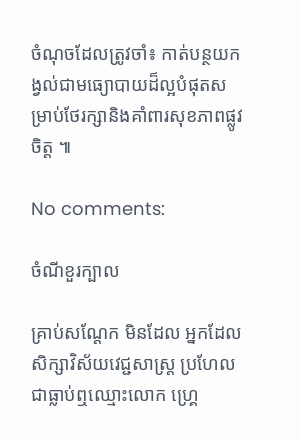ចំណុចដែលត្រូវចាំ៖ កាត់បន្ថយកង្វល់ជាមធ្យោបាយដ៏ល្អបំផុតសម្រាប់ថែរក្សានិងគាំពារសុខភាពផ្លូវចិត្ត ៕

No comments:

ចំណីខួរក្បាល

គ្រាប់សណ្តែក មិនដែល អ្នកដែលសិក្សាវិស័យវេជ្ជសាស្ត្រ ប្រហែលជាធ្លាប់ឮឈ្មោះលោក ហ្គ្រេ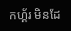កហ្គ័រ មិនដែ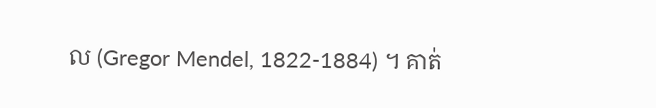ល (Gregor Mendel, 1822-1884) ។ គាត់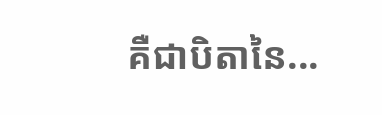គឺជាបិតានៃ...